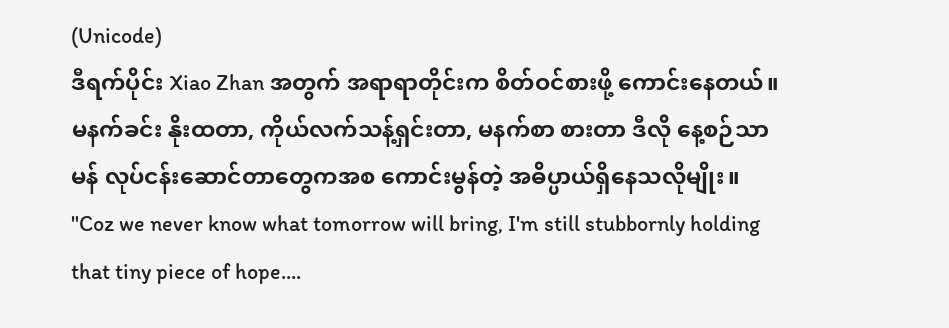(Unicode)
ဒီရက်ပိုင်း Xiao Zhan အတွက် အရာရာတိုင်းက စိတ်ဝင်စားဖို့ ကောင်းနေတယ်။ မနက်ခင်း နိုးထတာ, ကိုယ်လက်သန့်ရှင်းတာ, မနက်စာ စားတာ ဒီလို နေ့စဉ်သာမန် လုပ်ငန်းဆောင်တာတွေကအစ ကောင်းမွန်တဲ့ အဓိပ္ပာယ်ရှိနေသလိုမျိုး။
"Coz we never know what tomorrow will bring, I'm still stubbornly holding that tiny piece of hope....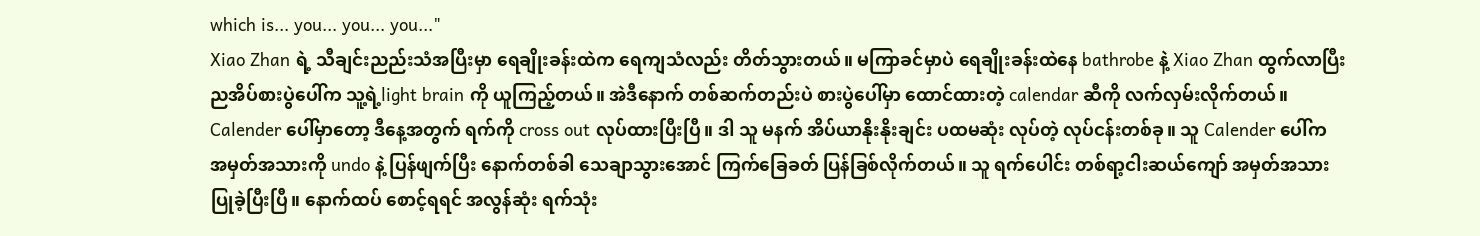which is... you... you... you..."
Xiao Zhan ရဲ့ သီချင်းညည်းသံအပြီးမှာ ရေချိုးခန်းထဲက ရေကျသံလည်း တိတ်သွားတယ်။ မကြာခင်မှာပဲ ရေချိုးခန်းထဲနေ bathrobe နဲ့ Xiao Zhan ထွက်လာပြီး ညအိပ်စားပွဲပေါ်က သူ့ရဲ့light brain ကို ယူကြည့်တယ်။ အဲဒီနောက် တစ်ဆက်တည်းပဲ စားပွဲပေါ်မှာ ထောင်ထားတဲ့ calendar ဆီကို လက်လှမ်းလိုက်တယ်။ Calender ပေါ်မှာတော့ ဒီနေ့အတွက် ရက်ကို cross out လုပ်ထားပြီးပြီ။ ဒါ သူ မနက် အိပ်ယာနိုးနိုးချင်း ပထမဆုံး လုပ်တဲ့ လုပ်ငန်းတစ်ခု။ သူ Calender ပေါ်က အမှတ်အသားကို undo နဲ့ ပြန်ဖျက်ပြီး နောက်တစ်ခါ သေချာသွားအောင် ကြက်ခြေခတ် ပြန်ခြစ်လိုက်တယ်။ သူ ရက်ပေါင်း တစ်ရာ့ငါးဆယ်ကျော် အမှတ်အသား ပြုခဲ့ပြီးပြီ။ နောက်ထပ် စောင့်ရရင် အလွန်ဆုံး ရက်သုံး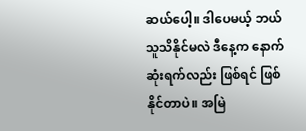ဆယ်ပေါ့။ ဒါပေမယ့် ဘယ်သူသိနိုင်မလဲ ဒီနေ့က နောက်ဆုံးရက်လည်း ဖြစ်ရင် ဖြစ်နိုင်တာပဲ။ အမြဲ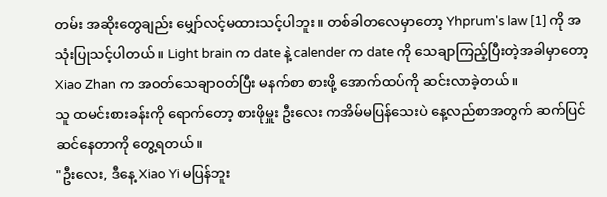တမ်း အဆိုးတွေချည်း မျှော်လင့်မထားသင့်ပါဘူး။ တစ်ခါတလေမှာတော့ Yhprum's law [1] ကို အသုံးပြုသင့်ပါတယ်။ Light brain က date နဲ့ calender က date ကို သေချာကြည့်ပြီးတဲ့အခါမှာတော့ Xiao Zhan က အဝတ်သေချာဝတ်ပြီး မနက်စာ စားဖို့ အောက်ထပ်ကို ဆင်းလာခဲ့တယ်။
သူ ထမင်းစားခန်းကို ရောက်တော့ စားဖိုမှူး ဦးလေး ကအိမ်မပြန်သေးပဲ နေ့လည်စာအတွက် ဆက်ပြင်ဆင်နေတာကို တွေ့ရတယ်။
"ဦးလေး, ဒီနေ့ Xiao Yi မပြန်ဘူး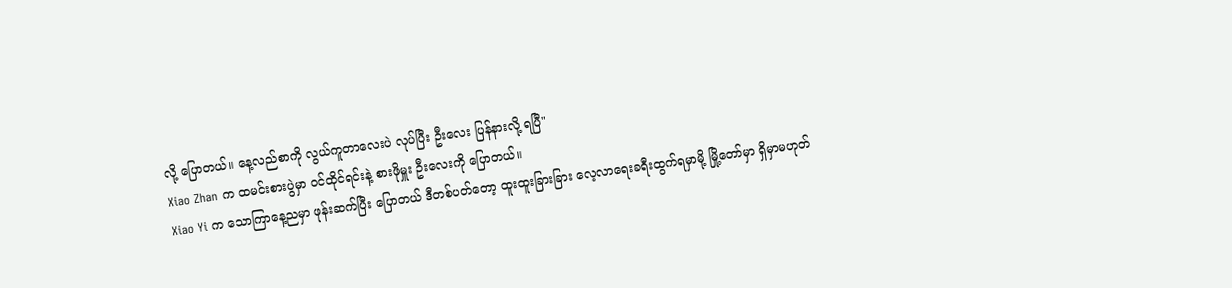လို့ ပြောတယ်။ နေ့လည်စာကို လွယ်ကူတာလေးပဲ လုပ်ပြီး ဦးလေး ပြန်နားလို့ ရပြီ"
Xiao Zhan က ထမင်းစားပွဲမှာ ဝင်ထိုင်ရင်းနဲ့ စားဖိုမှူး ဦးလေးကို ပြောတယ်။
Xiao Yi က သောကြာနေ့ညမှာ ဖုန်းဆက်ပြီး ပြောတယ် ဒီတစ်ပတ်တော့ ထူးထူးခြားခြား လေ့လာရေးခရီးထွက်ရမှာမို့ မြို့တော်မှာ ရှိမှာမဟုတ်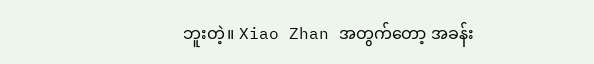ဘူးတဲ့။ Xiao Zhan အတွက်တော့ အခန်း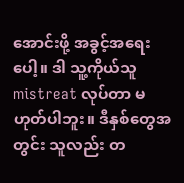အောင်းဖို့ အခွင့်အရေးပေါ့။ ဒါ သူ့ကိုယ်သူ mistreat လုပ်တာ မဟုတ်ပါဘူး။ ဒီနှစ်တွေအတွင်း သူလည်း တ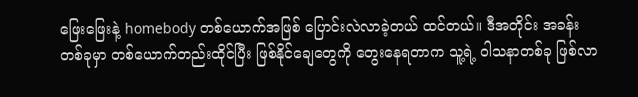ဖြေးဖြေးနဲ့ homebody တစ်ယောက်အဖြစ် ပြောင်းလဲလာခဲ့တယ် ထင်တယ်။ ဒီအတိုင်း အခန်းတစ်ခုမှာ တစ်ယောက်တည်းထိုင်ပြီး ဖြစ်နိုင်ချေတွေကို တွေးနေရတာက သူ့ရဲ့ ဝါသနာတစ်ခု ဖြစ်လာ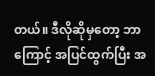တယ်။ ဒီလိုဆိုမှတော့ ဘာကြောင့် အပြင်ထွက်ပြီး အ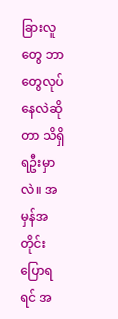ခြားလူတွေ ဘာတွေလုပ်နေလဲဆိုတာ သိရှိရဦးမှာလဲ။ အမှန်အတိုင်းပြောရရင် အ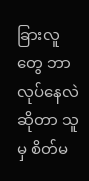ခြားလူတွေ ဘာလုပ်နေလဲဆိုတာ သူမှ စိတ်မ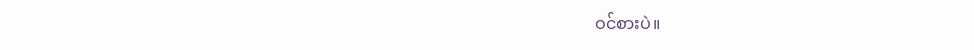ဝင်စားပဲ။